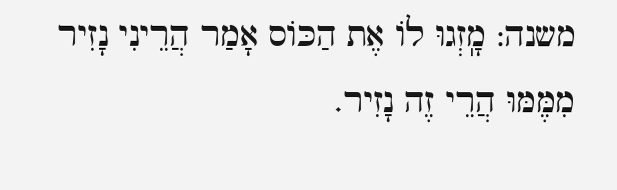משנה: מָֽזְגוּ לוֹ אֶת הַכּוֹס אָמַר הֲרֵינִי נָזִיר מִמֶּמּוּ הֲרֵי זֶה נָזִיר.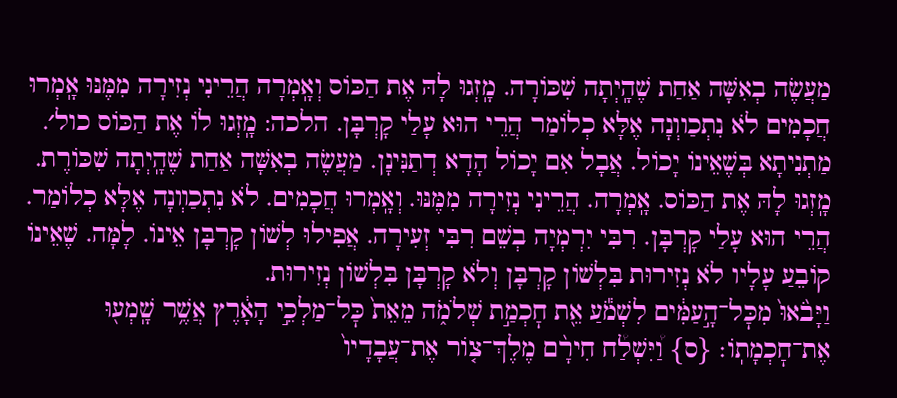מַעֲשֶׂה בְאִשָּׁה אַחַת שֶׁהָֽיְתָה שִׁכּוֹרָה. מָֽזְגוּ לָהּ אֶת הַכּוֹס וְאָֽמְרָה הֲרֵינִי נְזִירָה מִמֶּנּוּ אָֽמְרוּ חֲכָמִים לֹא נִתְכַווְנָה אֶלָּא כְלוֹמַר הֲרֵי הוּא עָלַי קָרְבָּן. הלכה: מָֽזְגוּ לוֹ אֶת הַכּוֹס כול׳. מַתְנִיתָא בְּשֶׁאֵינוֹ יָכוֹל. אֲבָל אִם יָכוֹל הָדָא דְתַנִּינָן. מַעֲשֶׂה בְאִשָּׁה אַחַת שֶׁהָֽיְתָה שִׁכּוֹרֶת. מָֽזְגוּ לָהּ אֶת הַכּוֹס. אָֽמְרָה. הֲרֵינִי נְזִירָה מִמֶּנּוּ. וְאָֽמְרוּ חֲכָמִים. לֹא נִתְכַװְנָה אֶלָּא כְלוֹמַר. הֲרֵי הוּא עָלַי קָרְבָּן. רִבִּי יִרְמְיָה בְשֵׁם רִבִּי זְעִירָה. אֲפִילוּ לְשׁוֹן קָרְבָּן אֵינוֹ. לָמָּה. שֶׁאֵינוֹ קוֹבֵעַ עָלָיו לֹא נְזִירוּת בִּלְשׁוֹן קָרְבָּן וְלֹא קָרְבָּן בִּלְשׁוֹן נְזִירוּת.
וַיָּבֹ֙אוּ֙ מִכׇּל־הָ֣עַמִּ֔ים לִשְׁמֹ֕עַ אֵ֖ת חׇכְמַ֣ת שְׁלֹמֹ֑ה מֵאֵת֙ כׇּל־מַלְכֵ֣י הָאָ֔רֶץ אֲשֶׁ֥ר שָֽׁמְע֖וּ אֶת־חׇכְמָתֽוֹ׃ {ס} וַ֠יִּשְׁלַ֠ח חִירָ֨ם מֶלֶךְ־צ֤וֹר אֶת־עֲבָדָיו֙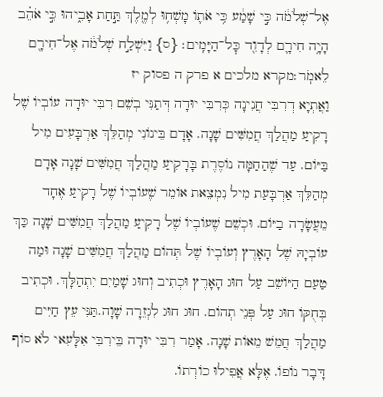אֶל־שְׁלֹמֹ֔ה כִּ֣י שָׁמַ֔ע כִּ֥י אֹת֛וֹ מָשְׁח֥וּ לְמֶ֖לֶךְ תַּ֣חַת אָבִ֑יהוּ כִּ֣י אֹהֵ֗ב הָיָ֥ה חִירָ֛ם לְדָוִ֖ד כׇּל־הַיָּמִֽים׃ {ס} וַיִּשְׁלַ֣ח שְׁלֹמֹ֔ה אֶל־חִירָ֖ם לֵאמֹֽר׃מקרא מלכים א פרק ה פסוק יז
וַאֲתְיָא דְרִבִּי חֲנִינָה כְּרִבִּי יוּדָה דְּתַנִּי בְשֵׁם רִבִּי יוּדָה עוֹבְיוֹ שֶׁל רָקִיעַ מַהֲלַךְ חֲמִשִּׁים שָׁנָה. אָדָם בֵּינוֹנִי מְהַלֵּךְ אַרְבָּעִים מִיל בַּיּוֹם. עַד שֶׁהַחַמָּה נוֹסֶרֶת בָּרָקִיעַ מַהֲלַךְ חֲמִשִּׁים שָׁנָה אָדָם מְהַלֵּךְ אַרְבָּעַת מִיל נִמְצֵאת אוֹמֵר שֶׁעוֹבְיוֹ שֶׁל רָקִיעַ אֶחָד מֵעֲשָׂרָה בַיּוֹם. וּכְשֵׁם שֶׁעוֹבְיוֹ שֶׁל רָקִיעַ מַהֲלַךְ חֲמִשִּׁים שָׁנָה כַּךְ עוֹבְיָהּ שֶׁל הָאָרֶץ וְעוֹבְיוֹ שֶׁל תְּהוֹם מַהֲלַךְ חֲמִשִּׁים שָׁנָה וּמַה טַעַם הַיּוֹשֵׁב עַל חוּג הָאָרֶץ וּכְתִיב וְחוּג שָׁמַיִם יִתְהַלָּךְ. וּכְתִיב בְּחֻקּוֹ חוּג עַל פְּנֵי תְהוֹם. חוּג חוּג לִגְזֵרָה שָׁוָה.תַּנִּי עֵץ חַיִּים מַהֲלַךְ חֲמֵשׁ מֵאוֹת שָׁנָה. אָמַר רִבִּי יוּדָה בֵּירִבִּי אִלָּעִאי לֹא סוֹף דָּבָר נוֹפוֹ. אֶלָּא אֲפִילוּ כוֹרְתוֹ.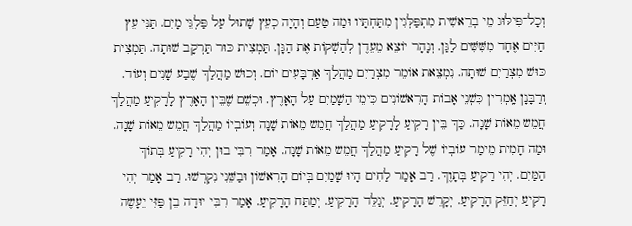וְכָל־פִּילּוּג מֵי בְרֵאשִׁית מִתְפַּלְּגִין מִתַּחְתָּיו וּמַה טַעַם וְהָיָה כְעֵץ שָׁתוּל עַל פַּלְגֵּי מָיִם. תַּנִּי עֵץ חַיִּים אֶחָד מִשִּׁשִּׁים לַגַּן. וְנָהָר יוֹצֵא מֵעֵדֶן לְהַשְׁקוֹת אֶת הַגָּן. תַּמְצִית כּוּר תַּרְקָב שׁוּתָה. תַּמְצִית כּוּשׁ מִצְרַיִם שׁוּתָה. נִמְצֵאת אוֹמֵר מִצְרַיִם מַהֲלַךְ אַרְבָּעִים יוֹם. וְכוּשׁ מַהֲלַךְ שֶׁבַע שָׁנִים וְעוֹד. וְרַבָּנָן אָֽמְרִין כִּשְׁנֵי אָבוֹת הָרִאשׁוֹנִים כִּימֵי הַשָׁמַיִם עַל הָאָרֶץ. וּכְשֵׁם שֶׁבֵּין הָאָרֶץ לָרָקִיעַ מַהֲלַךְ חֲמֵש מֵאוֹת שָׁנָה. כַּךְ בֵּין רָקִיעַ לָרָקִיעַ מַהֲלַךְ חֲמֵש מֵאוֹת שָׁנָה וְעוֹבְיוֹ מַהֲלַךְ חֲמֵש מֵאוֹת שָׁנָה. וּמַה חָמִית מֵימַר עוֹבְיוֹ שֶׁל רָקִיעַ מַהֲלַךְ חֲמֵש מֵאוֹת שָׁנָה. אָמַר רִבִּי בוּן יְהִי רָקִיעַ בְּתוֹךְ הַמַּיִם. יְהִי רַקִיעַ בְּתָוֶךְ. רַב אָמַר לַחִים הָיוּ שָׁמַיִם בְּיוֹם הָרִאשׁוֹן וּבַשֵּׁנִי נִקְרְשׁוּ. רַב אָמַר יְהִי רָקִיעַ יְחַזֵּק הָרָקִיעַ. יְקָרֵשׁ הָרָקִיעַ. יְגַלֵּד הָרָקִיעַ. יְמַתַּח הָרָקִיעַ. אָמַר רִבִּי יוּדָה בֵן פַּזִּי יֵעָשֶה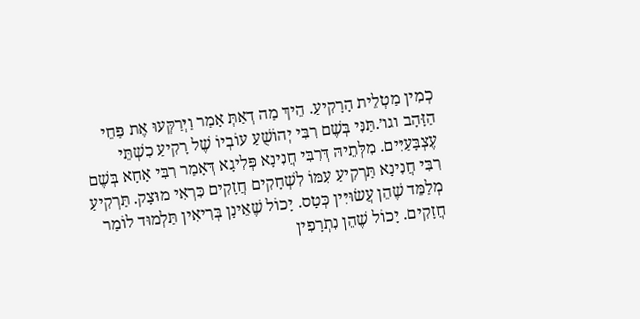כְמִין מַטְלֵית הָרָקִיעַ. הֵיךְ מַה דְאַתְּ אָמַר וַיְּרַקְּעוּ אֶת פַּחֵי הַזָּהָב וגו׳.תַּנִּי בְּשֶׁם רִבִּי יְהוֹשֻׁעַ עוֹבְיוֹ שֶׁל רָקִיעַ כִשְׁתֵּי עֶצְבָּעַיִּים. מִלְּתֵיהּ דְּרִבִּי חֲנִינָא פְּלִיגָא דְּאָמַר רִבִּי אָחָא בְּשֶׁם רִבִּי חֲנִינָא תַּרְקִיעַ עִמּוֹ לִשְׁחָקִים חֲזָקִים כִּרְאִי מוּצָק. תַּרְקִיעַ מְלַמֵּד שֶׁהֵן עֲשׂוּיִּין כְּטָס. יָכוֹל שֶׁאֵינָן בְּרִיאִין תַּלְמוּד לוֹמַר חֲזָקִים. יָכוֹל שֶׁהֵן נִתְרָפִין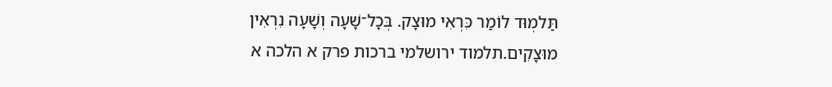תַּלמְוּד לוֹמַר כִּרְאִי מוּצָק. בְּכָל־שָׁעָה וְשָׁעָה נִרְאִין מוּצָקִים.תלמוד ירושלמי ברכות פרק א הלכה א